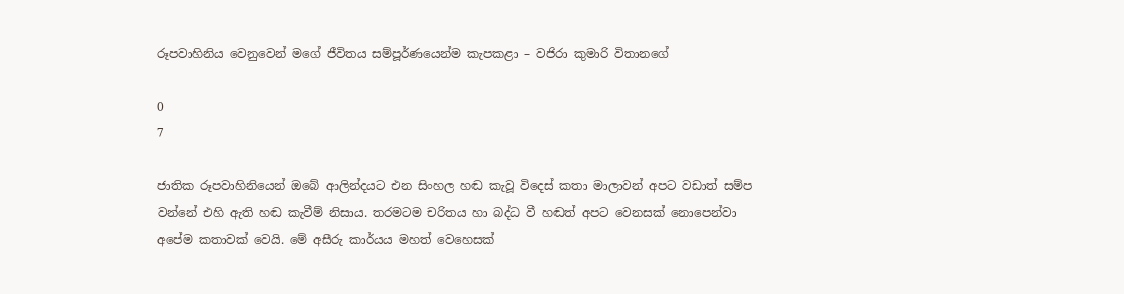රූපවාහිනිය වෙනුවෙන් මගේ ජීවිතය සම්පූර්ණයෙන්ම කැපකළා – වජිරා කුමාරි විතානගේ

0
7

ජාතික රූපවාහිනියෙන් ඔබේ ආලින්දයට එන සිංහල හඬ කැවූ විදෙස් කතා මාලාවන් අපට වඩාත් සම්ප වන්නේ එහි ඇති හඬ කැවීම් නිසාය. තරමටම චරිතය හා බද්ධ වී හඬත් අපට වෙනසක් නොපෙන්වා අපේම කතාවක් වෙයි. මේ අසීරු කාර්යය මහත් වෙහෙසක්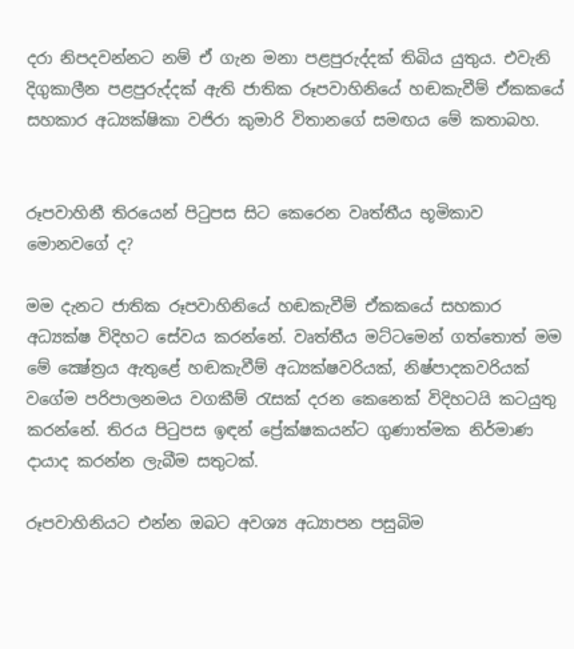දරා නිපදවන්නට නම් ඒ ගැන මනා පළපුරුද්දක් තිබිය යුතුය. එවැනි දිගුකාලීන පළපුරුද්දක් ඇති ජාතික රූපවාහිනියේ හඬකැවීම් ඒකකයේ සහකාර අධ්‍යක්ෂිකා වජිරා කුමාරි විතානගේ සමඟය මේ කතාබහ.


රූපවාහිනී තිරයෙන් පිටුපස සිට කෙරෙන වෘත්තීය භූමිකාව මොනවගේ ද?

මම දැනට ජාතික රූපවාහිනියේ හඬකැවීම් ඒකකයේ සහකාර අධ්‍යක්ෂ විදිහට සේවය කරන්නේ. වෘත්තීය මට්ටමෙන් ගත්තොත් මම මේ ක්‍ෂේත්‍රය ඇතුළේ හඬකැවීම් අධ්‍යක්ෂවරියක්, නිෂ්පාදකවරියක් වගේම පරිපාලනමය වගකීම් රැසක් දරන කෙනෙක් විදිහටයි කටයුතු කරන්නේ. තිරය පිටුපස ඉඳන් ප්‍රේක්ෂකයන්ට ගුණාත්මක නිර්මාණ දායාද කරන්න ලැබීම සතුටක්.

රූපවාහිනියට එන්න ඔබට අවශ්‍ය අධ්‍යාපන පසුබිම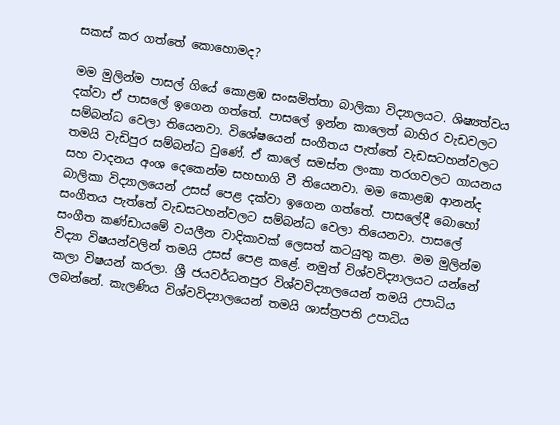සකස් කර ගත්තේ කොහොමද?

මම මුලින්ම පාසල් ගියේ කොළඹ සංඝමිත්තා බාලිකා විද්‍යාලයට. ශිෂ්‍යත්වය දක්වා ඒ පාසලේ ඉගෙන ගත්තේ. පාසලේ ඉන්න කාලෙත් බාහිර වැඩවලට සම්බන්ධ වෙලා තියෙනවා. විශේෂයෙන් සංගීතය පැත්තේ වැඩසටහන්වලට තමයි වැඩිපුර සම්බන්ධ වුණේ. ඒ කාලේ සමස්ත ලංකා තරගවලට ගායනය සහ වාදනය අංශ දෙකෙන්ම සහභාගි වී තියෙනවා. මම කොළඹ ආනන්ද බාලිකා විද්‍යාලයෙන් උසස් පෙළ දක්වා ඉගෙන ගත්තේ. පාසලේදී බොහෝ සංගීතය පැත්තේ වැඩසටහන්වලට සම්බන්ධ වෙලා තියෙනවා. පාසලේ සංගීත කණ්ඩායමේ වයලීන වාදිකාවක් ලෙසත් කටයුතු කළා. මම මුලින්ම විද්‍යා විෂයන්වලින් තමයි උසස් පෙළ කළේ. නමුත් විශ්වවිද්‍යාලයට යන්නේ කලා විෂයන් කරලා. ශ්‍රී ජයවර්ධනපුර විශ්වවිද්‍යාලයෙන් තමයි උපාධිය ලබන්නේ. කැලණිය විශ්වවිද්‍යාලයෙන් තමයි ශාස්ත්‍රපති උපාධිය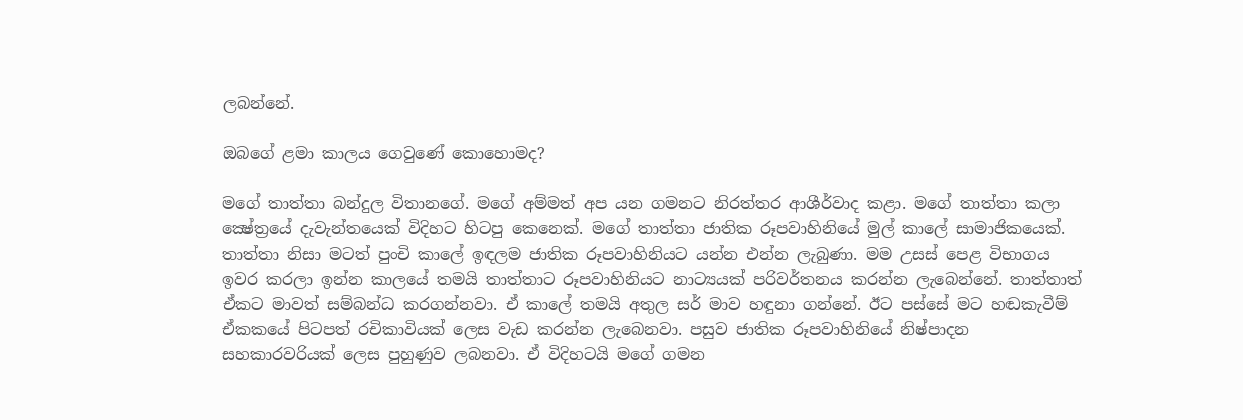ලබන්නේ.

ඔබගේ ළමා කාලය ගෙවුණේ කොහොමද?

මගේ තාත්තා බන්දුල විතානගේ. මගේ අම්මත් අප යන ගමනට නිරත්තර ආශීර්වාද කළා. මගේ තාත්තා කලා ක්‍ෂේත්‍රයේ දැවැන්තයෙක් විදිහට හිටපු කෙනෙක්. මගේ තාත්තා ජාතික රූපවාහිනියේ මුල් කාලේ සාමාජිකයෙක්. තාත්තා නිසා මටත් පුංචි කාලේ ඉඳලම ජාතික රූපවාහිනියට යන්න එන්න ලැබුණා. මම උසස් පෙළ විභාගය ඉවර කරලා ඉන්න කාලයේ තමයි තාත්තාට රූපවාහිනියට නාට්‍යයක් පරිවර්තනය කරන්න ලැබෙන්නේ. තාත්තාත් ඒකට මාවත් සම්බන්ධ කරගන්නවා. ඒ කාලේ තමයි අතුල සර් මාව හඳුනා ගන්නේ. ඊට පස්සේ මට හඬකැවීම් ඒකකයේ පිටපත් රචිකාවියක් ලෙස වැඩ කරන්න ලැබෙනවා. පසුව ජාතික රූපවාහිනියේ නිෂ්පාදන සහකාරවරියක් ලෙස පුහුණුව ලබනවා. ඒ විදිහටයි මගේ ගමන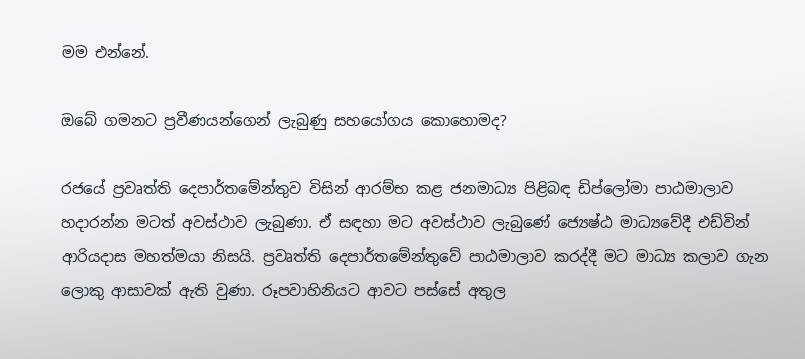මම එන්නේ.

ඔබේ ගමනට ප්‍රවීණයන්ගෙන් ලැබුණු සහයෝගය කොහොමද?

රජයේ ප්‍රවෘත්ති දෙපාර්තමේන්තුව විසින් ආරම්භ කළ ජනමාධ්‍ය පිළිබඳ ඩිප්ලෝමා පාඨමාලාව හදාරන්න මටත් අවස්ථාව ලැබුණා. ඒ සඳහා මට අවස්ථාව ලැබුණේ ජ්‍යෙෂ්ඨ මාධ්‍යවේදී එඩ්වින් ආරියදාස මහත්මයා නිසයි. ප්‍රවෘත්ති දෙපාර්තමේන්තුවේ පාඨමාලාව කරද්දී මට මාධ්‍ය කලාව ගැන ලොකු ආසාවක් ඇති වුණා. රූපවාහිනියට ආවට පස්සේ අතුල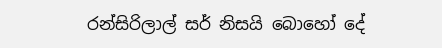රන්සිරිලාල් සර් නිසයි බොහෝ දේ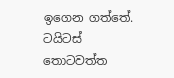ඉගෙන ගත්තේ. ටයිටස් තොටවත්ත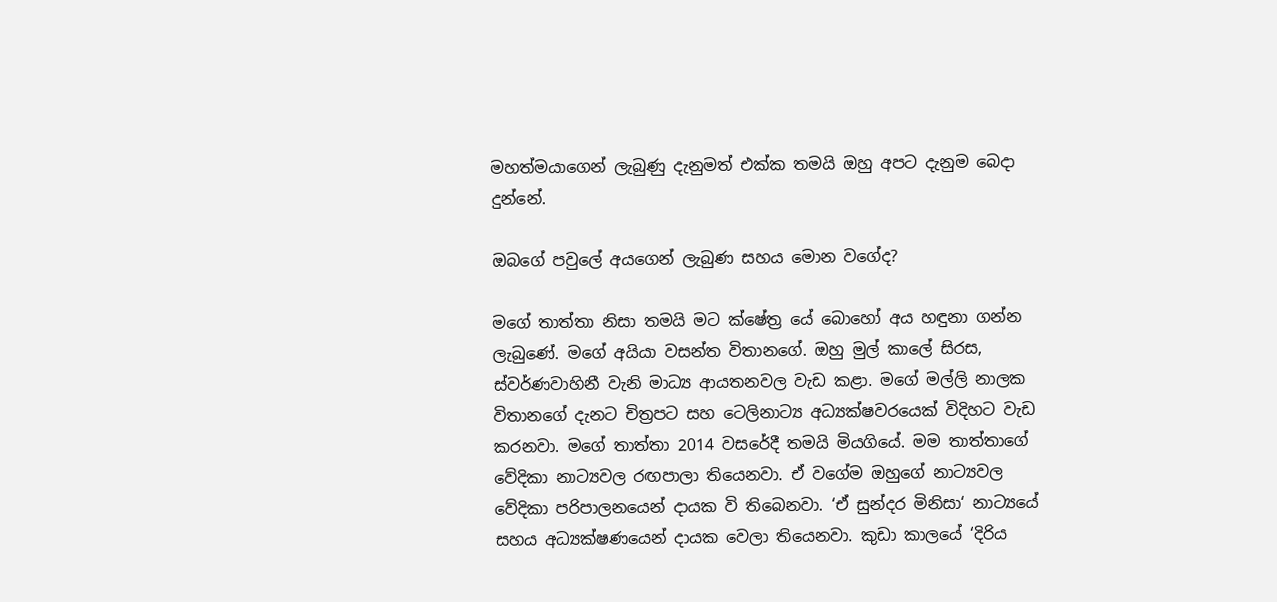මහත්මයාගෙන් ලැබුණු දැනුමත් එක්ක තමයි ඔහු අපට දැනුම බෙදා දුන්නේ.

ඔබගේ පවුලේ අයගෙන් ලැබුණ සහය මොන වගේද?

මගේ තාත්තා නිසා තමයි මට ක්ෂේත්‍ර යේ බොහෝ අය හඳුනා ගන්න ලැබුණේ. මගේ අයියා වසන්ත විතානගේ. ඔහු මුල් කාලේ සිරස, ස්වර්ණවාහිනී වැනි මාධ්‍ය ආයතනවල වැඩ කළා. මගේ මල්ලි නාලක විතානගේ දැනට චිත්‍රපට සහ ටෙලිනාට්‍ය අධ්‍යක්ෂවරයෙක් විදිහට වැඩ කරනවා. මගේ තාත්තා 2014 වසරේදී තමයි මියගියේ. මම තාත්තාගේ වේදිකා නාට්‍යවල රඟපාලා තියෙනවා. ඒ වගේම ඔහුගේ නාට්‍යවල වේදිකා පරිපාලනයෙන් දායක වි තිබෙනවා. ‘ඒ සුන්දර මිනිසා‘ නාට්‍යයේ සහය අධ්‍යක්ෂණයෙන් දායක වෙලා තියෙනවා. කුඩා කාලයේ ‘දිරිය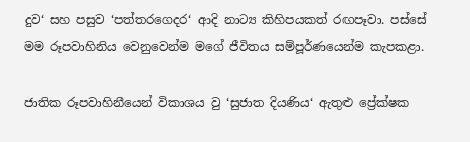දුව‘ සහ පසුව ‘පත්තරගෙදර‘ ආදි නාට්‍ය කිහිපයකත් රඟපෑවා. පස්සේ මම රූපවාහිනිය වෙනුවෙන්ම මගේ ජීවිතය සම්පූර්ණයෙන්ම කැපකළා.

ජාතික රූපවාහිනීයෙන් විකාශය වු ‘සුජාත දියණිය‘ ඇතුළු ප්‍රේක්ෂක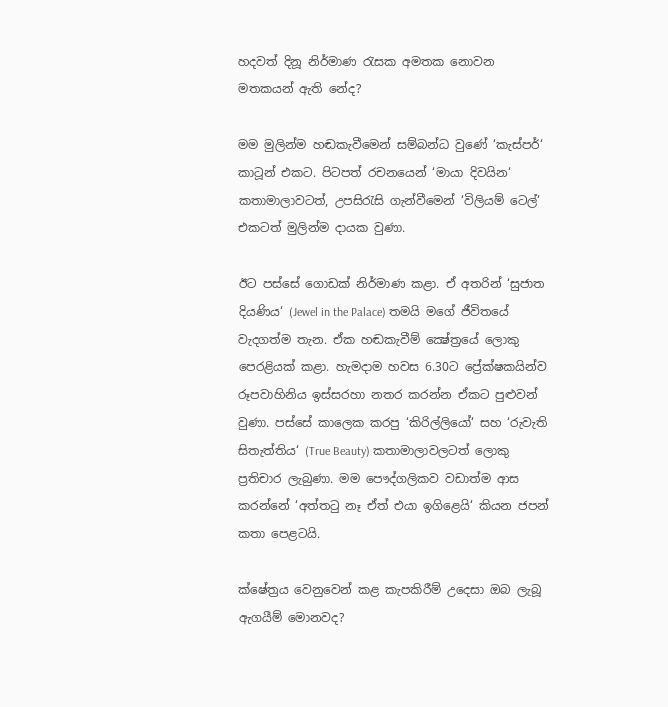හදවත් දිනූ නිර්මාණ රැසක අමතක නොවන මතකයන් ඇති නේද?

මම මුලින්ම හඬකැවීමෙන් සම්බන්ධ වුණේ ‘කැස්පර්‘ කාටූන් එකට. පිටපත් රචනයෙන් ‘මායා දිවයින‘ කතාමාලාවටත්, උපසිරැසි ගැන්වීමෙන් ‘විලියම් ටෙල්‘ එකටත් මුලින්ම දායක වුණා.

ඊට පස්සේ ගොඩක් නිර්මාණ කළා. ඒ අතරින් ‘සුජාත දියණිය‘ (Jewel in the Palace) තමයි මගේ ජීවිතයේ වැදගත්ම තැන. ඒක හඬකැවීම් ක්‍ෂේත්‍රයේ ලොකු පෙරළියක් කළා. හැමදාම හවස 6.30ට ප්‍රේක්ෂකයින්ව රූපවාහිනිය ඉස්සරහා නතර කරන්න ඒකට පුළුවන් වුණා. පස්සේ කාලෙක කරපු ‘කිරිල්ලියෝ‘ සහ ‘රුවැති සිතැත්තිය‘ (True Beauty) කතාමාලාවලටත් ලොකු ප්‍රතිචාර ලැබුණා. මම පෞද්ගලිකව වඩාත්ම ආස කරන්නේ ‘අත්තටු නෑ ඒත් එයා ඉගිළෙයි‘ කියන ජපන් කතා පෙළටයි.

ක්ෂේත්‍රය වෙනුවෙන් කළ කැපකිරීම් උදෙසා ඔබ ලැබූ ඇගයීම් මොනවද?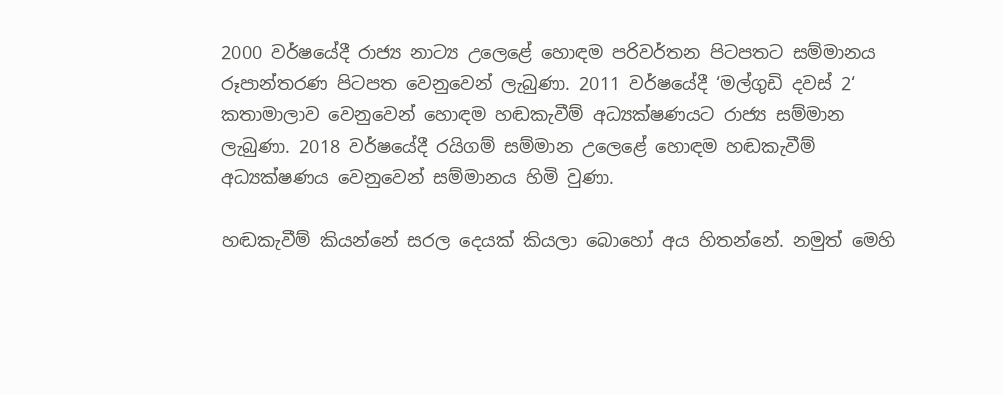2000 වර්ෂයේදී රාජ්‍ය නාට්‍ය උලෙළේ හොඳම පරිවර්තන පිටපතට සම්මානය රූපාන්තරණ පිටපත වෙනුවෙන් ලැබුණා. 2011 වර්ෂයේදී ‘මල්ගුඩි දවස් 2‘ කතාමාලාව වෙනුවෙන් හොඳම හඬකැවීම් අධ්‍යක්ෂණයට රාජ්‍ය සම්මාන ලැබුණා. 2018 වර්ෂයේදී රයිගම් සම්මාන උලෙළේ හොඳම හඬකැවීම් අධ්‍යක්ෂණය වෙනුවෙන් සම්මානය හිමි වුණා.

හඬකැවීම් කියන්නේ සරල දෙයක් කියලා බොහෝ අය හිතන්නේ. නමුත් මෙහි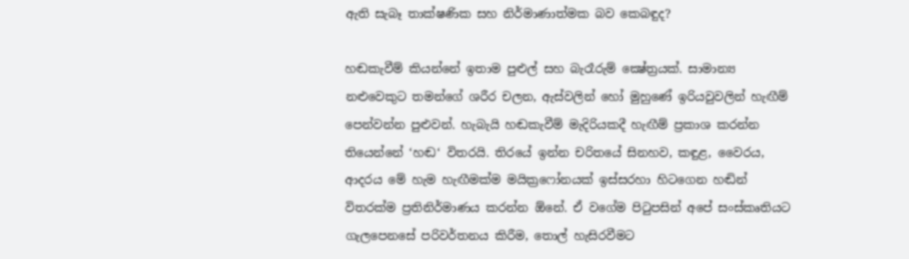ඇති සැබෑ තාක්ෂණික සහ නිර්මාණාත්මක බව කෙබඳුද?

හඬකැවීම් කියන්නේ ඉතාම පුළුල් සහ බැරෑරුම් ක්‍ෂේත්‍රයක්. සාමාන්‍ය නළුවෙකුට තමන්ගේ ශරීර චලන, ඇස්වලින් හෝ මුහුණේ ඉරියවුවලින් හැඟීම් පෙන්වන්න පුළුවන්. හැබැයි හඬකැවීම් මැදිරියකදී හැඟීම් ප්‍රකාශ කරන්න තියෙන්නේ ‘හඬ‘ විතරයි. තිරයේ ඉන්න චරිතයේ සිනහව, කඳුළ, වෛරය, ආදරය මේ හැම හැඟීමක්ම මයික්‍රෆෝනයක් ඉස්සරහා හිටගෙන හඬින් විතරක්ම ප්‍රතිනිර්මාණය කරන්න ඕනේ. ඒ වගේම පිටුපසින් අපේ සංස්කෘතියට ගැලපෙනසේ පරිවර්තනය කිරීම, තොල් හැසිරවීමට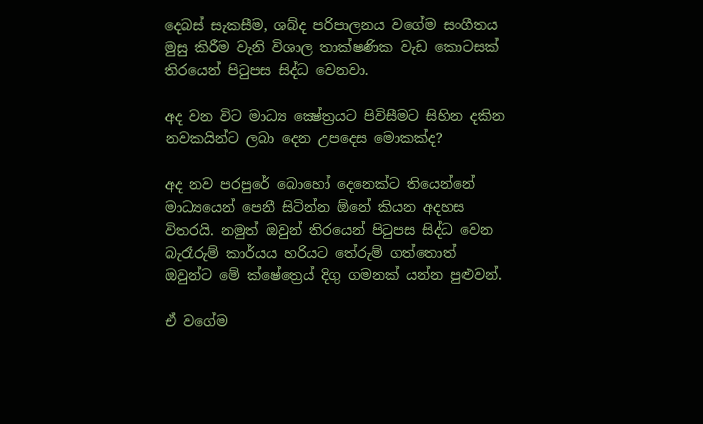දෙබස් සැකසීම, ශබ්ද පරිපාලනය වගේම සංගීතය මුසු කිරීම වැනි විශාල තාක්ෂණික වැඩ කොටසක් තිරයෙන් පිටුපස සිද්ධ වෙනවා.

අද වන විට මාධ්‍ය ක්‍ෂේත්‍රයට පිවිසීමට සිහින දකින නවකයින්ට ලබා දෙන උපදෙස මොකක්ද?

අද නව පරපුරේ බොහෝ දෙනෙක්ට තියෙන්නේ මාධ්‍යයෙන් පෙනී සිටින්න ඕනේ කියන අදහස විතරයි. නමුත් ඔවුන් තිරයෙන් පිටුපස සිද්ධ වෙන බැරෑරුම් කාර්යය හරියට තේරුම් ගත්තොත් ඔවුන්ට මේ ක්ෂේත්‍රෙය් දිගු ගමනක් යන්න පුළුවන්.

ඒ වගේම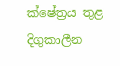ක්ෂේත්‍රය තුළ දිගුකාලීන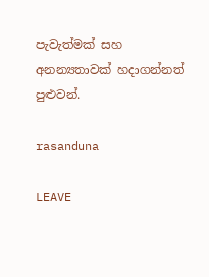පැවැත්මක් සහ අනන්‍යතාවක් හදාගන්නත් පුළුවන්.

rasanduna

LEAVE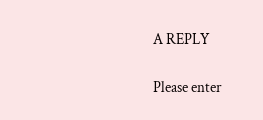A REPLY

Please enter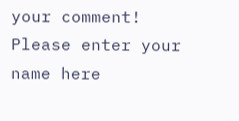your comment!
Please enter your name here